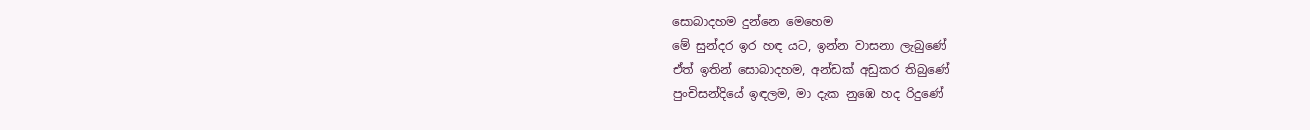සොබාදහම දුන්නෙ මෙහෙම
මේ සුන්දර ඉර හඳ යට, ඉන්න වාසනා ලැබුණේ
ඒත් ඉතින් සොබාදහම, අන්ඩක් අඩුකර තිබුණේ
පුංචිසන්දියේ ඉඳලම, මා දැක නුඹෙ හද රිදුණේ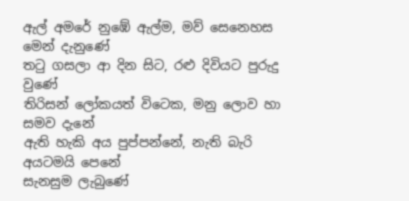ඇල් අමරේ නුඹේ ඇල්ම, මව් සෙනෙහස මෙන් දැනුණේ
තටු ගසලා ආ දින සිට, රළු දිවියට පුරුදු වුණේ
තිරිසන් ලෝකයත් විටෙක, මනු ලොව හා සමව දැනේ
ඇති හැකි අය පුප්පන්නේ, නැති බැරි අයටමයි පෙනේ
සැනසුම ලැබුණේ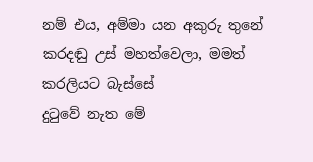නම් එය, අම්මා යන අකුරු තුනේ
කරදඬු උස් මහත්වෙලා, මමත් කරලියට බැස්සේ
දුටුවේ නැත මේ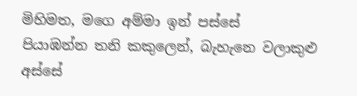මිහිමත, මගෙ අම්මා ඉන් පස්සේ
පියාඹන්න තනි කකුලෙන්, බැහැනෙ වලාකුළු අස්සේ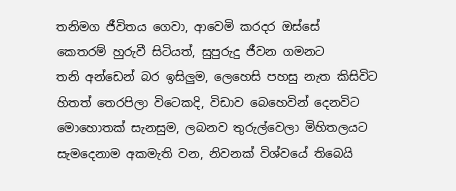තනිමග ජීවිතය ගෙවා, ආවෙමි කරදර ඔස්සේ
කෙතරම් හුරුවී සිටියත්, සුපුරුදු ජීවන ගමනට
තනි අන්ඩෙන් බර ඉසිලුම, ලෙහෙසි පහසු නැත කිසිවිට
හිතත් තෙරපිලා විටෙකදි, විඩාව බෙහෙවින් දෙනවිට
මොහොතක් සැනසුම, ලබනව තුරුල්වෙලා මිහිතලයට
සැමදෙනාම අකමැති වන, නිවනක් විශ්වයේ තිබෙයි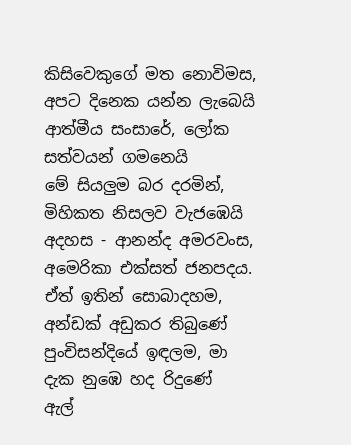කිසිවෙකුගේ මත නොවිමස, අපට දිනෙක යන්න ලැබෙයි
ආත්මීය සංසාරේ, ලෝක සත්වයන් ගමනෙයි
මේ සියලුම බර දරමින්, මිහිකත නිසලව වැජඹෙයි
අදහස - ආනන්ද අමරවංස, අමෙරිකා එක්සත් ජනපදය.
ඒත් ඉතින් සොබාදහම, අන්ඩක් අඩුකර තිබුණේ
පුංචිසන්දියේ ඉඳලම, මා දැක නුඹෙ හද රිදුණේ
ඇල්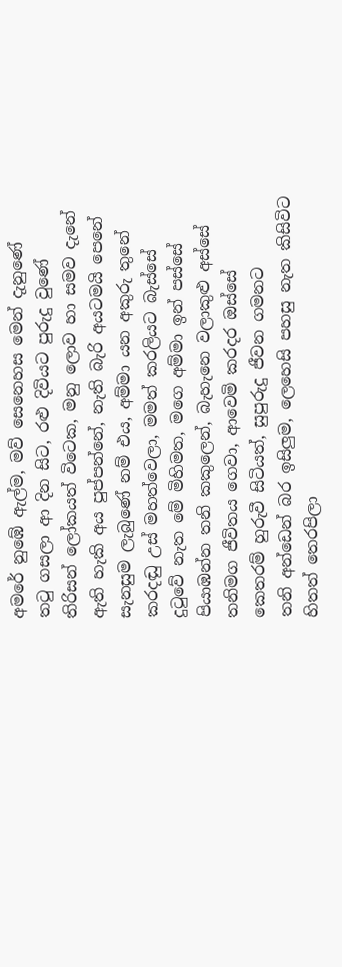අමරේ නුඹේ ඇල්ම, මව් සෙනෙහස මෙන් දැනුණේ
තටු ගසලා ආ දින සිට, රළු දිවියට පුරුදු වුණේ
තිරිසන් ලෝකයත් විටෙක, මනු ලොව හා සමව දැනේ
ඇති හැකි අය පුප්පන්නේ, නැති බැරි අයටමයි පෙනේ
සැනසුම ලැබුණේ නම් එය, අම්මා යන අකුරු තුනේ
කරදඬු උස් මහත්වෙලා, මමත් කරලියට බැස්සේ
දුටුවේ නැත මේ මිහිමත, මගෙ අම්මා ඉන් පස්සේ
පියාඹන්න තනි කකුලෙන්, බැහැනෙ වලාකුළු අස්සේ
තනිමග ජීවිතය ගෙවා, ආවෙමි කරදර ඔස්සේ
කෙතරම් හුරුවී සිටියත්, සුපුරුදු ජීවන ගමනට
තනි අන්ඩෙන් බර ඉසිලුම, ලෙහෙසි පහසු නැත කිසිවිට
හිතත් තෙරපිලා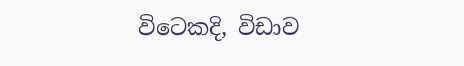විටෙකදි, විඩාව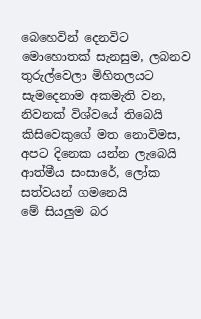බෙහෙවින් දෙනවිට
මොහොතක් සැනසුම, ලබනව තුරුල්වෙලා මිහිතලයට
සැමදෙනාම අකමැති වන, නිවනක් විශ්වයේ තිබෙයි
කිසිවෙකුගේ මත නොවිමස, අපට දිනෙක යන්න ලැබෙයි
ආත්මීය සංසාරේ, ලෝක සත්වයන් ගමනෙයි
මේ සියලුම බර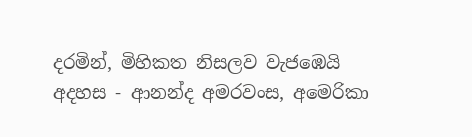දරමින්, මිහිකත නිසලව වැජඹෙයි
අදහස - ආනන්ද අමරවංස, අමෙරිකා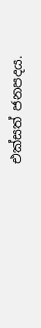එක්සත් ජනපදය.